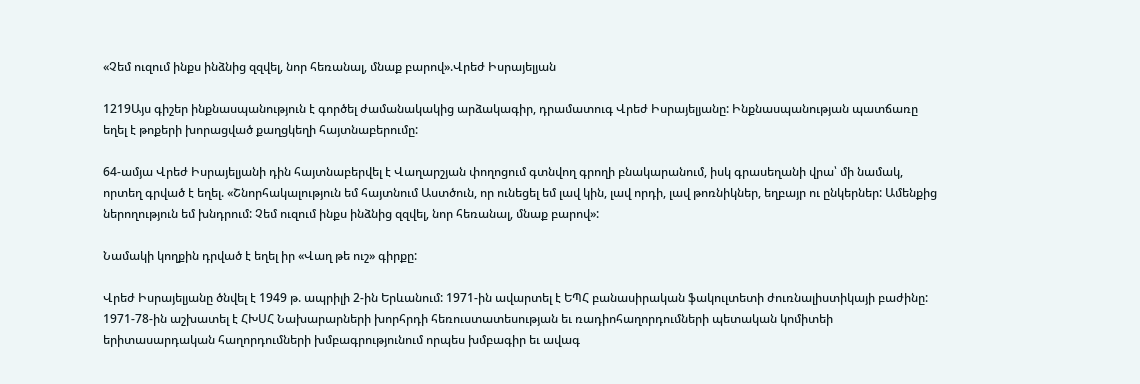«Չեմ ուզում ինքս ինձնից զզվել, նոր հեռանալ, մնաք բարով».Վրեժ Իսրայելյան

1219Այս գիշեր ինքնասպանություն է գործել ժամանակակից արձակագիր, դրամատուգ Վրեժ Իսրայելյանը: Ինքնասպանության պատճառը եղել է թոքերի խորացված քաղցկեղի հայտնաբերումը:

64-ամյա Վրեժ Իսրայելյանի դին հայտնաբերվել է Վաղարշյան փողոցում գտնվող գրողի բնակարանում, իսկ գրասեղանի վրա՝ մի նամակ, որտեղ գրված է եղել. «Շնորհակալություն եմ հայտնում Աստծուն, որ ունեցել եմ լավ կին, լավ որդի, լավ թոռնիկներ, եղբայր ու ընկերներ: Ամենքից ներողություն եմ խնդրում: Չեմ ուզում ինքս ինձնից զզվել, նոր հեռանալ, մնաք բարով»:

Նամակի կողքին դրված է եղել իր «Վաղ թե ուշ» գիրքը:

Վրեժ Իսրայելյանը ծնվել է 1949 թ. ապրիլի 2-ին Երևանում: 1971-ին ավարտել է ԵՊՀ բանասիրական ֆակուլտետի ժուռնալիստիկայի բաժինը: 1971-78-ին աշխատել է ՀԽՍՀ Նախարարների խորհրդի հեռուստատեսության եւ ռադիոհաղորդումների պետական կոմիտեի երիտասարդական հաղորդումների խմբագրությունում որպես խմբագիր եւ ավագ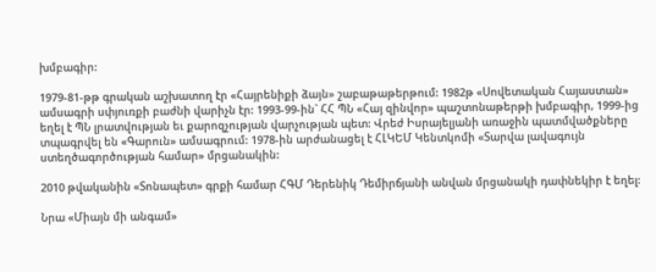խմբագիր:

1979-81-թթ գրական աշխատող էր «Հայրենիքի ձայն» շաբաթաթերթում: 1982թ «Սովետական Հայաստան» ամսագրի սփյուռքի բաժնի վարիչն էր: 1993-99-ին` ՀՀ ՊՆ «Հայ զինվոր» պաշտոնաթերթի խմբագիր, 1999-ից եղել է ՊՆ լրատվության եւ քարոզչության վարչության պետ: Վրեժ Իսրայելյանի առաջին պատմվածքները տպագրվել են «Գարուն» ամսագրում: 1978-ին արժանացել է ՀԼԿԵՄ Կենտկոմի «Տարվա լավագույն ստեղծագործության համար» մրցանակին:

2010 թվականին «Տոնապետ» գրքի համար ՀԳՄ Դերենիկ Դեմիրճյանի անվան մրցանակի դափնեկիր է եղել:

Նրա «Միայն մի անգամ»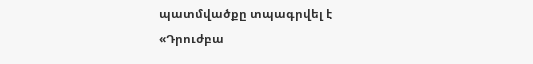պատմվածքը տպագրվել է «Դրուժբա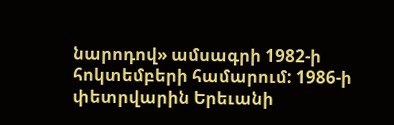նարոդով» ամսագրի 1982-ի հոկտեմբերի համարում: 1986-ի փետրվարին Երեւանի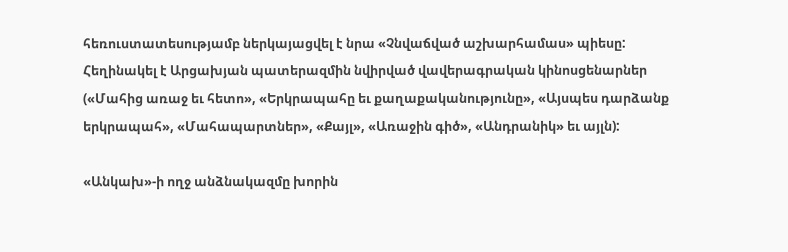հեռուստատեսությամբ ներկայացվել է նրա «Չնվաճված աշխարհամաս» պիեսը: Հեղինակել է Արցախյան պատերազմին նվիրված վավերագրական կինոսցենարներ («Մահից առաջ եւ հետո», «Երկրապահը եւ քաղաքականությունը», «Այսպես դարձանք երկրապահ», «Մահապարտներ», «Քայլ», «Առաջին գիծ», «Անդրանիկ» եւ այլն):

«Անկախ»-ի ողջ անձնակազմը խորին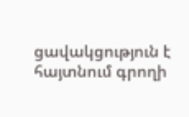ցավակցություն է հայտնում գրողի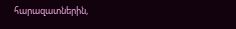հարազատներին,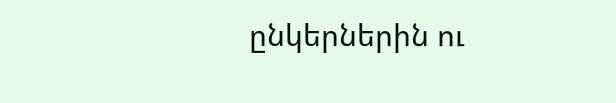ընկերներին ու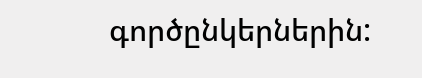գործընկերներին: